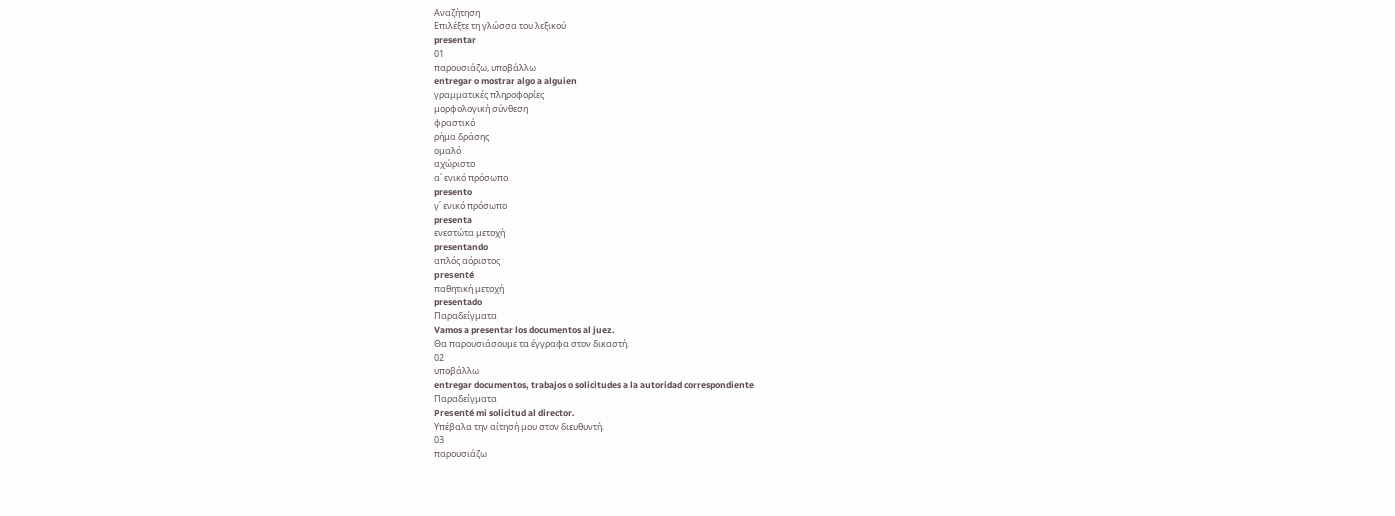Αναζήτηση
Επιλέξτε τη γλώσσα του λεξικού
presentar
01
παρουσιάζω, υποβάλλω
entregar o mostrar algo a alguien
γραμματικές πληροφορίες
μορφολογική σύνθεση
φραστικό
ρήμα δράσης
ομαλό
αχώριστο
α΄ ενικό πρόσωπο
presento
γ΄ ενικό πρόσωπο
presenta
ενεστώτα μετοχή
presentando
απλός αόριστος
presenté
παθητική μετοχή
presentado
Παραδείγματα
Vamos a presentar los documentos al juez.
Θα παρουσιάσουμε τα έγγραφα στον δικαστή.
02
υποβάλλω
entregar documentos, trabajos o solicitudes a la autoridad correspondiente
Παραδείγματα
Presenté mi solicitud al director.
Υπέβαλα την αίτησή μου στον διευθυντή.
03
παρουσιάζω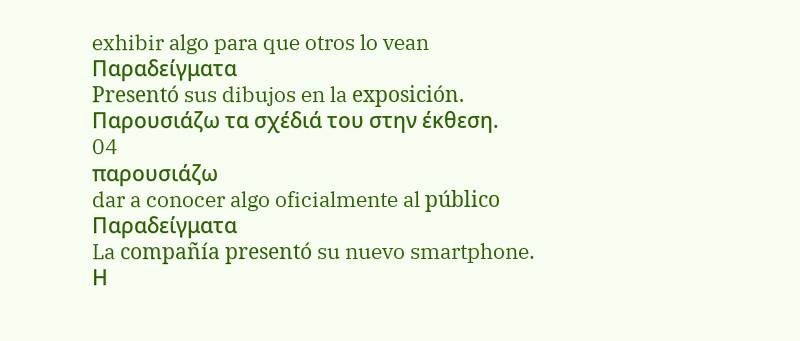exhibir algo para que otros lo vean
Παραδείγματα
Presentó sus dibujos en la exposición.
Παρουσιάζω τα σχέδιά του στην έκθεση.
04
παρουσιάζω
dar a conocer algo oficialmente al público
Παραδείγματα
La compañía presentó su nuevo smartphone.
Η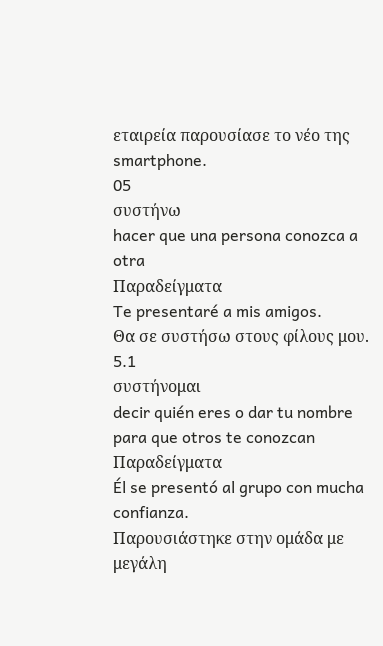εταιρεία παρουσίασε το νέο της smartphone.
05
συστήνω
hacer que una persona conozca a otra
Παραδείγματα
Te presentaré a mis amigos.
Θα σε συστήσω στους φίλους μου.
5.1
συστήνομαι
decir quién eres o dar tu nombre para que otros te conozcan
Παραδείγματα
Él se presentó al grupo con mucha confianza.
Παρουσιάστηκε στην ομάδα με μεγάλη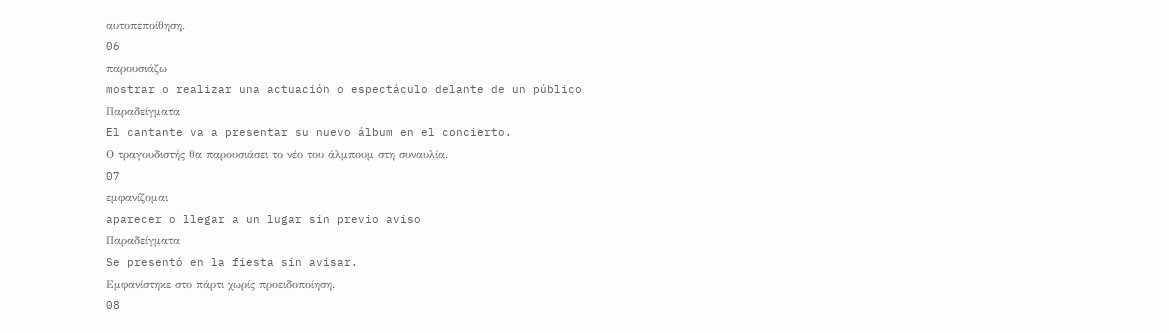αυτοπεποίθηση.
06
παρουσιάζω
mostrar o realizar una actuación o espectáculo delante de un público
Παραδείγματα
El cantante va a presentar su nuevo álbum en el concierto.
Ο τραγουδιστής θα παρουσιάσει το νέο του άλμπουμ στη συναυλία.
07
εμφανίζομαι
aparecer o llegar a un lugar sin previo aviso
Παραδείγματα
Se presentó en la fiesta sin avisar.
Εμφανίστηκε στο πάρτι χωρίς προειδοποίηση.
08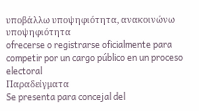υποβάλλω υποψηφιότητα, ανακοινώνω υποψηφιότητα
ofrecerse o registrarse oficialmente para competir por un cargo público en un proceso electoral
Παραδείγματα
Se presenta para concejal del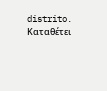distrito.
Καταθέτει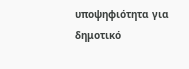υποψηφιότητα για δημοτικό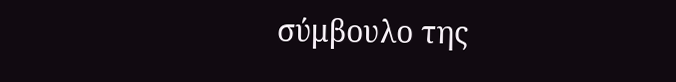σύμβουλο της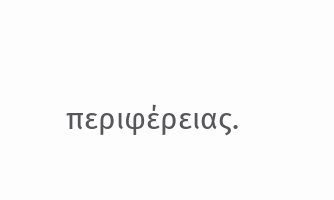περιφέρειας.